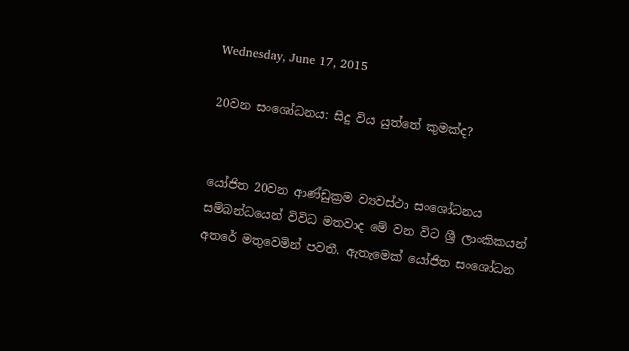Wednesday, June 17, 2015

20වන සංශෝධනය: සිදු විය යුත්තේ කුමක්ද?


යෝජිත 20වන ආණ්ඩුක්‍රම ව්‍යවස්ථා සංශෝධනය සම්බන්ධයෙන් විවිධ මතවාද මේ වන විට ශ්‍රී ලාංකිකයන් අතරේ මතුවෙමින් පවතී. ඇතැමෙක් යෝජිත සංශෝධන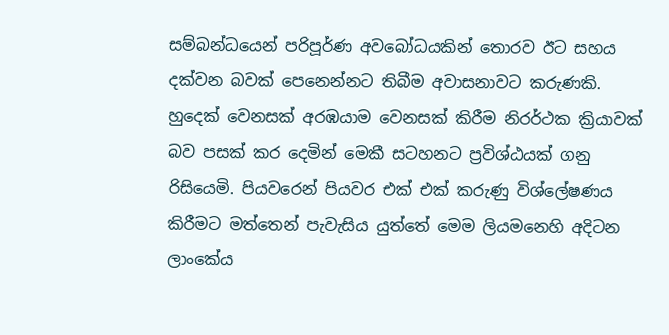සම්බන්ධයෙන් පරිපූර්ණ අවබෝධයකින් තොරව ඊට සහය දක්වන බවක් පෙනෙන්නට තිබීම අවාසනාවට කරුණකි. හුදෙක් වෙනසක් අරඹයාම වෙනසක් කිරීම නිරර්ථක ක්‍රියාවක් බව පසක් කර දෙමින් මෙකී සටහනට ප්‍රවිශ්ඨයක් ගනු රිසියෙමි. පියවරෙන් පියවර එක් එක් කරුණු විශ්ලේෂණය කිරීමට මත්තෙන් පැවැසිය යුත්තේ මෙම ලියමනෙහි අදිටන ලාංකේය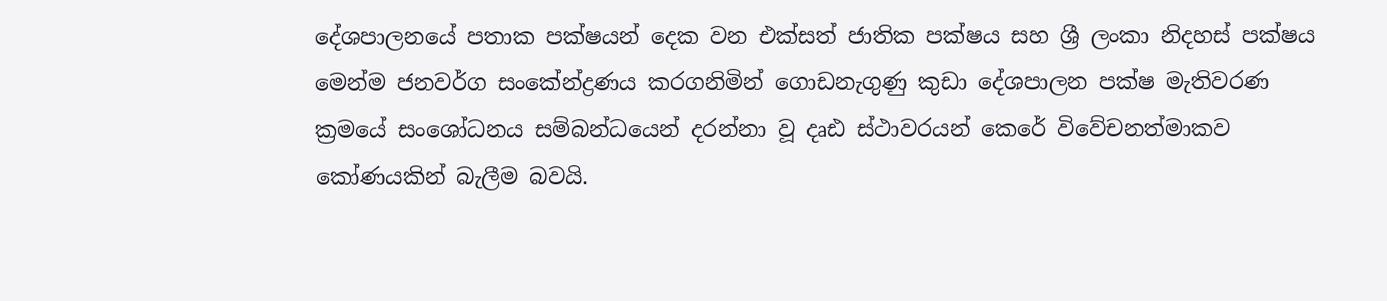දේශපාලනයේ පතාක පක්ෂයන් දෙක වන එක්සත් ජාතික පක්ෂය සහ ශ්‍රී ලංකා නිදහස් පක්ෂය මෙන්ම ජනවර්ග සංකේන්ද්‍රණය කරගනිමින් ගොඩනැගුණු කුඩා දේශපාලන පක්ෂ මැතිවරණ ක්‍රමයේ සංශෝධනය සම්බන්ධයෙන් දරන්නා වූ දෘඪ ස්ථාවරයන් කෙරේ විවේචනත්මාකව කෝණයකින් බැලීම බවයි.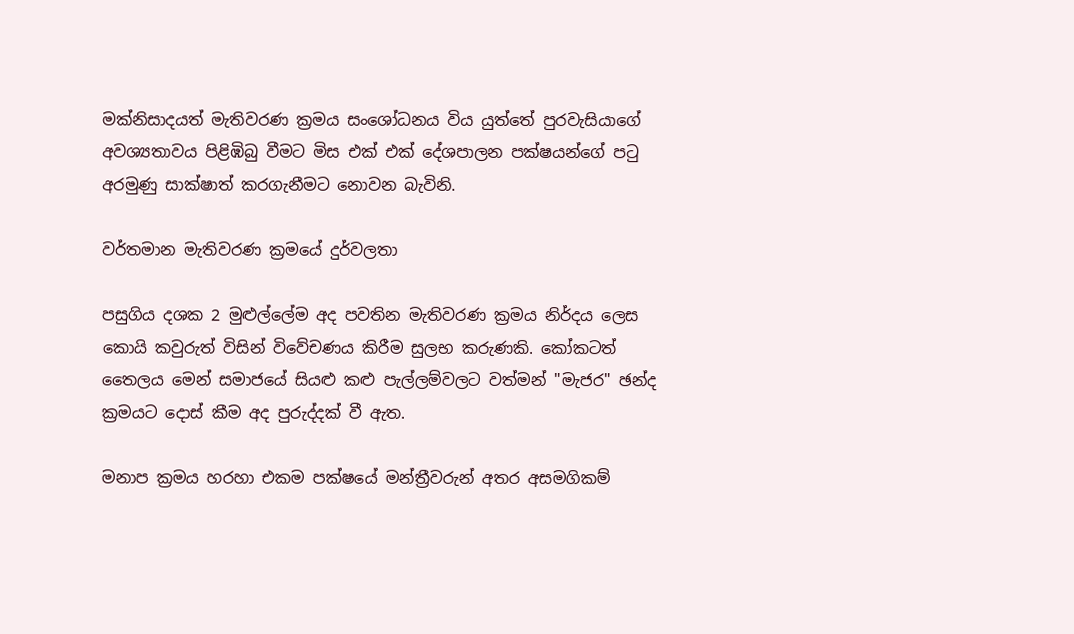මක්නිසාදයත් මැතිවරණ ක්‍රමය සංශෝධනය විය යුත්තේ පුරවැසියාගේ අවශ්‍යතාවය පිළිඹිබු වීමට මිස එක් එක් දේශපාලන පක්ෂයන්ගේ පටු අරමුණු සාක්ෂාත් කරගැනීමට නොවන බැවිනි.

වර්තමාන මැතිවරණ ක්‍රමයේ දුර්වලතා

පසුගිය දශක 2 මුළුල්ලේම අද පවතින මැතිවරණ ක්‍රමය නිර්දය ලෙස කොයි කවුරුත් විසින් විවේචණය කිරීම සුලභ කරුණකි. කෝකටත් තෛලය මෙන් සමාජයේ සියළු කළු පැල්ලම්වලට වත්මන් "මැජර" ඡන්ද ක්‍රමයට දොස් කීම අද පුරුද්දක් වී ඇත.

මනාප ක්‍රමය හරහා එකම පක්ෂයේ මන්ත්‍රීවරුන් අතර අසමගිකම්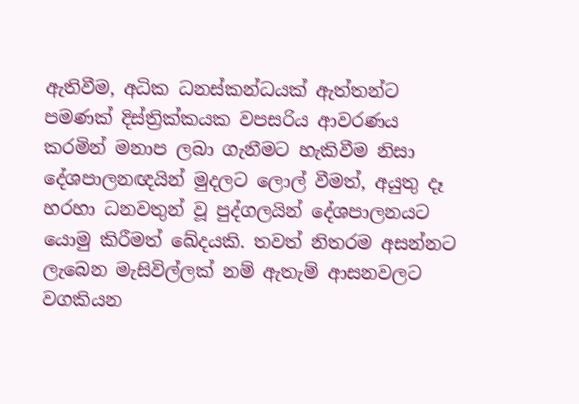ඇතිවීම, අධික ධනස්කන්ධයක් ඇත්තන්ට පමණක් දිස්ත්‍රික්කයක වපසරිය ආවරණය කරමින් මනාප ලබා ගැනීමට හැකිවීම නිසා දේශපාලනඥයින් මුදලට ලොල් වීමත්, අයුතු දෑ හරහා ධනවතුන් වූ පුද්ගලයින් දේශපාලනයට යොමු කිරීමත් ඛේදයකි. තවත් නිතරම අසන්නට ලැබෙන මැසිවිල්ලක් නම් ඇතැම් ආසනවලට වගකියන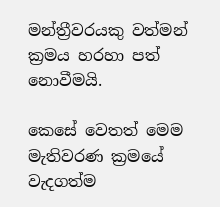මන්ත්‍රීවරයකු වත්මන් ක්‍රමය හරහා පත් නොවීමයි.

කෙසේ වෙතත් මෙම මැතිවරණ ක්‍රමයේ වැදගත්ම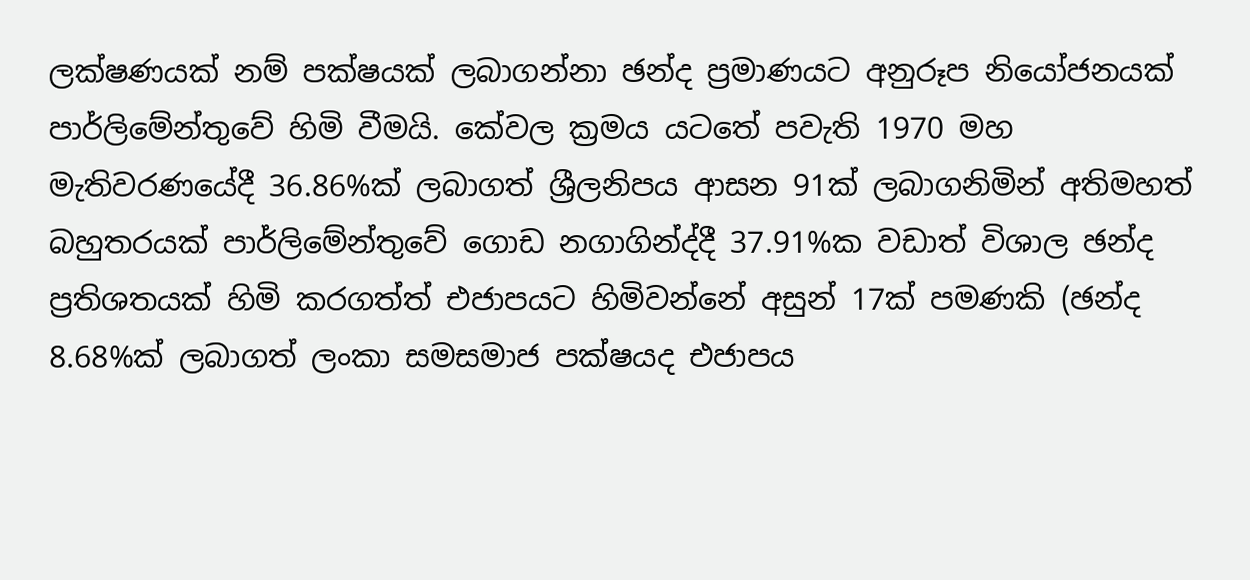ලක්ෂණයක් නම් පක්ෂයක් ලබාගන්නා ඡන්ද ප්‍රමාණයට අනුරූප නියෝජනයක් පාර්ලිමේන්තුවේ හිමි වීමයි. කේවල ක්‍රමය යටතේ පවැති 1970 මහ මැතිවරණයේදී 36.86%ක් ලබාගත් ශ්‍රීලනිපය ආසන 91ක් ලබාගනිමින් අතිමහත් බහුතරයක් පාර්ලිමේන්තුවේ ගොඩ නගාගින්ද්දී 37.91%ක වඩාත් විශාල ඡන්ද ප්‍රතිශතයක් හිමි කරගත්ත් එජාපයට හිමිවන්නේ අසුන් 17ක් පමණකි (ඡන්ද 8.68%ක් ලබාගත් ලංකා සමසමාජ පක්ෂයද එජාපය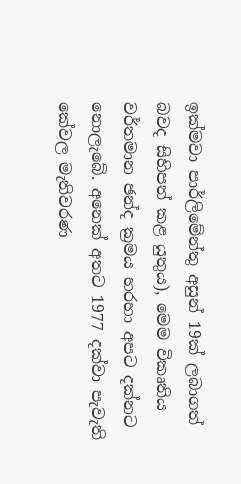ඉක්මවා පාර්ලිමේන්තු අසුන් 19ක් ලබාගත් බවද සිහිපත් කළ යුතුය), මෙම විකෘතිය වර්තමාන ඡන්ද ක්‍රමය හරහා අපට දක්නට නොලැබේ. අනෙක් අතට 1977 දක්වා පැවැති කේවල මැතිවරණ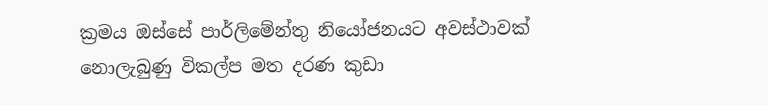ක්‍රමය ඔස්සේ පාර්ලිමේන්තු නියෝජනයට අවස්ථාවක් නොලැබුණු විකල්ප මත දරණ කුඩා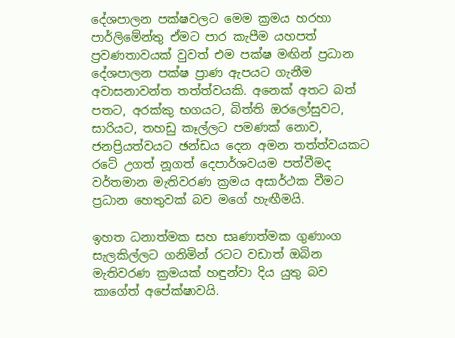දේශපාලන පක්ෂවලට මෙම ක්‍රමය හරහා පාර්ලිමේන්තු ඒමට පාර කැපීම යහපත් ප්‍රවණතාවයක් වුවත් එම පක්ෂ මඟින් ප්‍රධාන දේශපාලන පක්ෂ ප්‍රාණ ඇපයට ගැනීම අවාසනාවන්ත තත්ත්වයකි. අනෙක් අතට බත් පතට, අරක්කු භගයට, බිත්ති ඔරලෝසුවට, සාරියට, තහඩු කෑල්ලට පමණක් නොව, ජනප්‍රියත්වයට ඡන්ඩය දෙන අමන තත්ත්වයකට රටේ උගත් නූගත් දෙපාර්ශවයම පත්වීමද වර්තමාන මැතිවරණ ක්‍රමය අසාර්ථක වීමට ප්‍රධාන හෙතුවක් බව මගේ හැඟීමයි.

ඉහත ධනාත්මක සහ සෘණාත්මක ගුණාංග සැලකිල්ලට ගනිමින් රටට වඩාත් ඔබින මැතිවරණ ක්‍රමයක් හඳුන්වා දිය යුතු බව කාගේත් අපේක්ෂාවයි.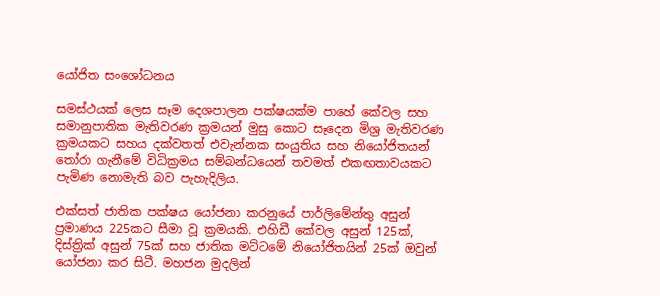යෝජිත සංශෝධනය

සමස්ථයක් ලෙස සෑම දෙශපාලන පක්ෂයක්ම පාහේ කේවල සහ සමානුපාතික මැතිවරණ ක්‍රමයන් මුසු කොට සෑදෙන මිශ්‍ර මැතිවරණ ක්‍රමයකට සහය දක්වතත් එවැන්නක සංයුතිය සහ නියෝජිතයන් තෝරා ගැනීමේ විධික්‍රමය සම්බන්ධයෙන් තවමත් එකඟතාවයකට පැමිණ නොමැති බව පැහැදිලිය.

එක්සත් ජාතික පක්ෂය යෝජනා කරනුයේ පාර්ලිමේන්තු අසුන් ප්‍රමාණය 225කට සීමා වූ ක්‍රමයකි. එහිඩී කේවල අසුන් 125ක්, දිස්ත්‍රික් අසුන් 75ක් සහ ජාතික මට්ටමේ නියෝජිතයින් 25ක් ඔවුන් යෝජනා කර සිටී. මහජන මුදලින්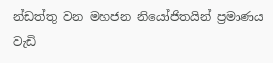න්ඩත්තු වන මහජන නියෝජිතයින් ප්‍රමාණය වැඩි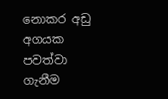නොකර අඩු අගයක පවත්වා ගැනීම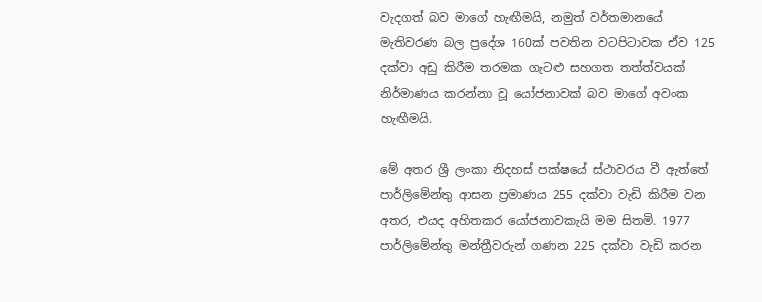වැදගත් බව මාගේ හැඟීමයි, නමුත් වර්තමානයේ මැතිවරණ බල ප්‍රදේශ 160ක් පවතින වටපිටාවක ඒව 125 දක්වා අඩු කිරීම තරමක ගැටළු සහගත තත්ත්වයක් නිර්මාණය කරන්නා වූ යෝජනාවක් බව මාගේ අවංක හැඟීමයි.

මේ අතර ශ්‍රී ලංකා නිදහස් පක්ෂයේ ස්ථාවරය වී ඇත්තේ පාර්ලිමේන්තු ආසන ප්‍රමාණය 255 දක්වා වැඩි කිරීම වන අතර, එයද අහිතකර යෝජනාවකැයි මම සිතමි. 1977 පාර්ලිමේන්තු මන්ත්‍රීවරුන් ගණන 225 දක්වා වැඩි කරන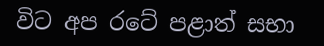විට අප රටේ පළාත් සභා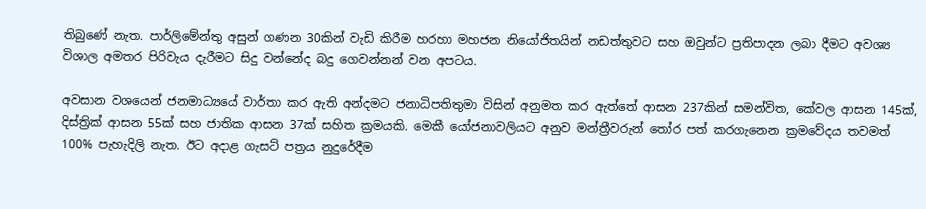තිබුණේ නැත. පාර්ලිමේන්තු අසුන් ගණන 30කින් වැඩි කිරීම හරහා මහජන නියෝජිතයින් නඩත්තුවට සහ ඔවුන්ට ප්‍රතිපාදන ලබා දීමට අවශ්‍ය විශාල අමතර පිරිවැය දැරීමට සිදු වන්නේද බදු ගෙවන්නන් වන අපටය.

අවසාන වශයෙන් ජනමාධ්‍යයේ වාර්තා කර ඇති අන්දමට ජනාධිපතිතුමා විසින් අනුමත කර ඇත්තේ ආසන 237කින් සමන්විත, කේවල ආසන 145ක්, දිස්ත්‍රික් ආසන 55ක් සහ ජාතික ආසන 37ක් සහිත ක්‍රමයකි. මෙකී යෝජනාවලියට අනුව මන්ත්‍රීවරුන් තෝර පත් කරගැනෙන ක්‍රමවේදය තවමත් 100% පැහැදිලි නැත. ඊට අදාළ ගැසට් පත්‍රය නුදුරේදීම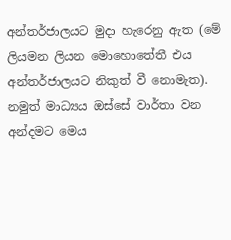අන්තර්ජාලයට මුදා හැරෙනු ඇත (මේ ලියමන ලියන මොහොතේතී එය අන්තර්ජාලයට නිකුත් වී නොමැත). නමුත් මාධ්‍යය ඔස්සේ වාර්තා වන අන්දමට මෙය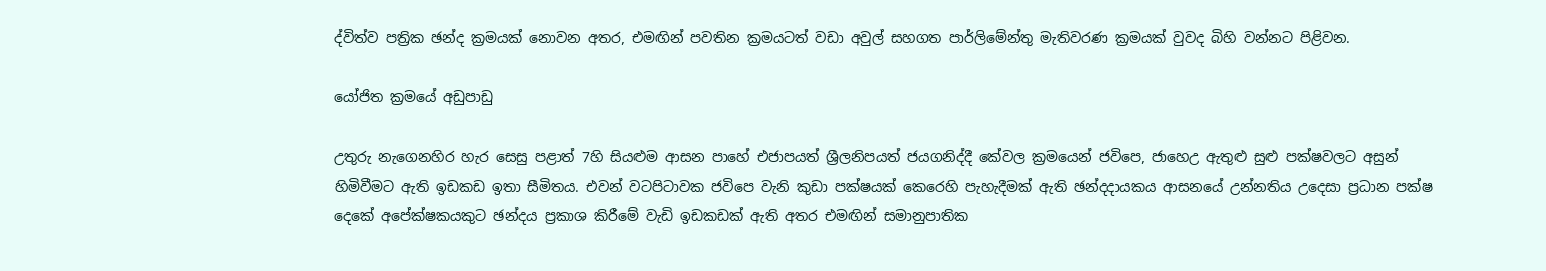ද්විත්ව පත්‍රික ඡන්ද ක්‍රමයක් නොවන අතර, එමඟින් පවතින ක්‍රමයටත් වඩා අවුල් සහගත පාර්ලිමේන්තු මැතිවරණ ක්‍රමයක් වුවද බිහි වන්නට පිළිවන.

යෝජිත ක්‍රමයේ අඩුපාඩු

උතුරු නැගෙනහිර හැර සෙසු පළාත් 7හි සියළුම ආසන පාහේ එජාපයත් ශ්‍රීලනිපයත් ජයගනිද්දී කේවල ක්‍රමයෙන් ජවිපෙ, ජාහෙඋ ඇතුළු සුළු පක්ෂවලට අසුන් හිමිවීමට ඇති ඉඩකඩ ඉතා සීමිතය. එවන් වටපිටාවක ජවිපෙ වැනි කුඩා පක්ෂයක් කෙරෙහි පැහැදීමක් ඇති ඡන්දදායකය ආසනයේ උන්නතිය උදෙසා ප්‍රධාන පක්ෂ දෙකේ අපේක්ෂකයකුට ඡන්දය ප්‍රකාශ කිරීමේ වැඩි ඉඩකඩක් ඇති අතර එමඟින් සමානුපාතික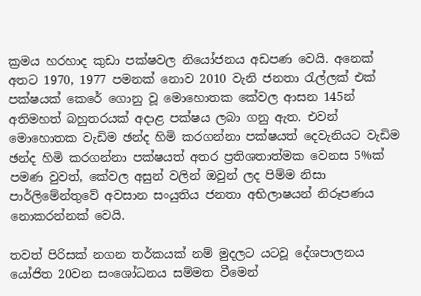ක්‍රමය හරහාද කුඩා පක්ෂවල නියෝජනය අඩපණ වෙයි. අනෙක් අතට 1970, 1977 පමනක් නොව 2010 වැනි ජනතා රැල්ලක් එක් පක්ෂයක් කෙරේ ගොනු වූ මොහොතක කේවල ආසන 145න් අතිමහත් බහුතරයක් අදාළ පක්ෂය ලබා ගනු ඇත. එවන් මොහොතක වැඩිම ඡන්ද හිමි කරගන්නා පක්ෂයත් දෙවැනියට වැඩිම ඡන්ද හිමි කරගන්නා පක්ෂයත් අතර ප්‍රතිශතාත්මක වෙනස 5%ක් පමණ වුවත්, කේවල අසුන් වලින් ඔවුන් ලද පිම්ම නිසා පාර්ලිමේන්තුවේ අවසාන සංයුතිය ජනතා අභිලාෂයන් නිරූපණය නොකරන්නක් වෙයි.

තවත් පිරිසක් නගන තර්කයක් නම් මුදලට යටවූ දේශපාලනය යෝජිත 20වන සංශෝධනය සම්මත වීමෙන්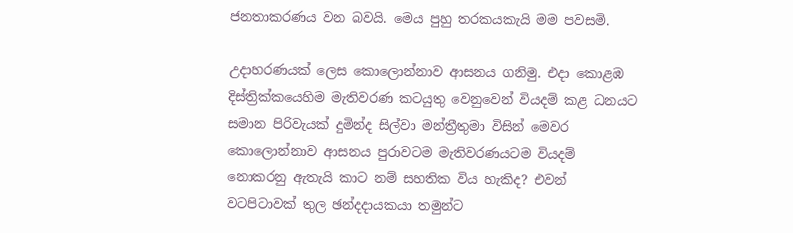ජනතාකරණය වන බවයි. මෙය පුහු තරකයකැයි මම පවසමි.

උදාහරණයක් ලෙස කොලොන්නාව ආසනය ගනිමු. එදා කොළඹ දිස්ත්‍රික්කයෙහිම මැතිවරණ කටයුතු වෙනුවෙන් වියදම් කළ ධනයට සමාන පිරිවැයක් දුමින්ද සිල්වා මන්ත්‍රීතුමා විසින් මෙවර කොලොන්නාව ආසනය පුරාවටම මැතිවරණයටම වියදම් නොකරනු ඇතැයි කාට නම් සහතික විය හැකිද? එවන් වටපිටාවක් තුල ඡන්දදායකයා තමුන්ට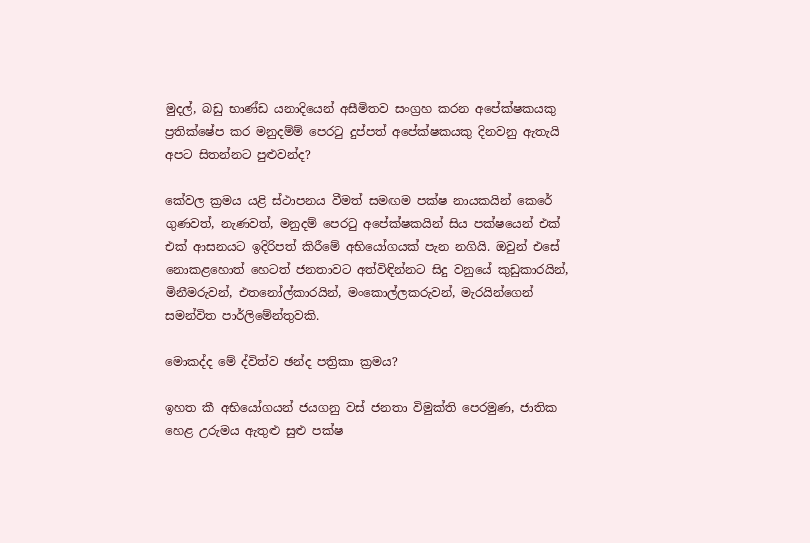මුදල්, බඩු භාණ්ඩ යනාදියෙන් අසීමිතව සංග්‍රහ කරන අපේක්ෂකයකු ප්‍රතික්ෂේප කර මනුදම්ම් පෙරටු දුප්පත් අපේක්ෂකයකු දිනවනු ඇතැයි අපට සිතන්නට පුළුවන්ද?

කේවල ක්‍රමය යළි ස්ථාපනය වීමත් සමඟම පක්ෂ නායකයින් කෙරේ ගුණවත්, නැණවත්, මනුදම් පෙරටු අපේක්ෂකයින් සිය පක්ෂයෙන් එක් එක් ආසනයට ඉදිරිපත් කිරීමේ අභියෝගයක් පැන නගියි. ඔවුන් එසේ නොකළහොත් හෙටත් ජනතාවට අත්විඳින්නට සිදු වනුයේ කුඩුකාරයින්, මිනීමරුවන්, එතනෝල්කාරයින්, මංකොල්ලකරුවන්, මැරයින්ගෙන් සමන්විත පාර්ලිමේන්තුවකි.

මොකද්ද මේ ද්විත්ව ඡන්ද පත්‍රිකා ක්‍රමය?

ඉහත කී අභියෝගයන් ජයගනු වස් ජනතා විමුක්ති පෙරමුණ, ජාතික හෙළ උරුමය ඇතුළු සුළු පක්ෂ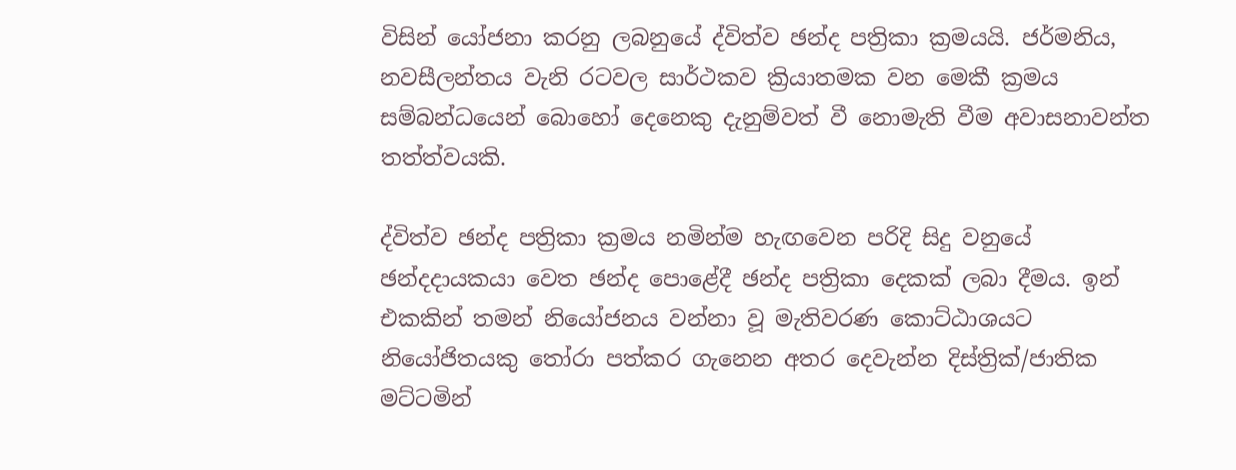විසින් යෝජනා කරනු ලබනුයේ ද්විත්ව ඡන්ද පත්‍රිකා ක්‍රමයයි. ජර්මනිය, නවසීලන්තය වැනි රටවල සාර්ථකව ක්‍රියාතමක වන මෙකී ක්‍රමය සම්බන්ධයෙන් බොහෝ දෙනෙකු දැනුම්වත් වී නොමැති වීම අවාසනාවන්ත තත්ත්වයකි.

ද්විත්ව ඡන්ද පත්‍රිකා ක්‍රමය නමින්ම හැඟවෙන පරිදි සිදු වනුයේ ඡන්දදායකයා වෙත ඡන්ද පොළේදී ඡන්ද පත්‍රිකා දෙකක් ලබා දීමය. ඉන් එකකින් තමන් නියෝජනය වන්නා වූ මැතිවරණ කොට්ඨාශයට නියෝජිතයකු තෝරා පත්කර ගැනෙන අතර දෙවැන්න දිස්ත්‍රික්/ජාතික මට්ටමින්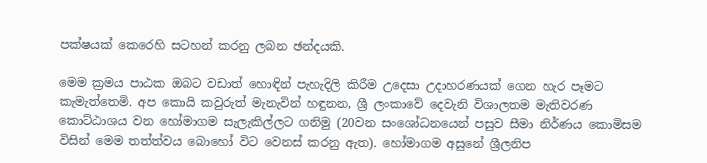පක්ෂයක් කෙරෙහි සටහන් කරනු ලබන ඡන්දයකි.

මෙම ක්‍රමය පාඨක ඔබට වඩාත් හොඳින් පැහැදිලි කිරීම උදෙසා උදාහරණයක් ගෙන හැර පෑමට කැමැත්තෙමි. අප කොයි කවුරුත් මැනැවින් හඳුනන, ශ්‍රී ලංකාවේ දෙවැනි විශාලතම මැතිවරණ කොට්ඨාශය වන හෝමාගම සැලැකිල්ලට ගනිමු (20වන සංශෝධනයෙන් පසුව සීමා නිර්ණය කොමිසම විසින් මෙම තත්ත්වය බොහෝ විට වෙනස් කරනු ඇත). හෝමාගම අසුනේ ශ්‍රීලනිප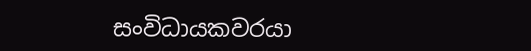සංවිධායකවරයා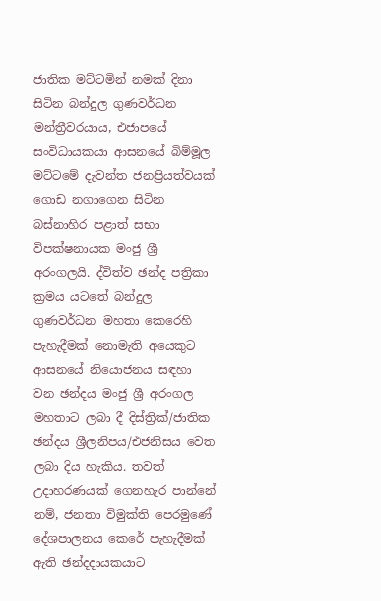ජාතික මට්ටමින් නමක් දිනා සිටින බන්දුල ගුණවර්ධන මන්ත්‍රීවරයාය, එජාපයේ සංවිධායකයා ආසනයේ බිම්මූල මට්ටමේ දැවන්ත ජනප්‍රියත්වයක් ගොඩ නගාගෙන සිටින බස්නාහිර පළාත් සභා විපක්ෂනායක මංජු ශ්‍රී අරංගලයි. ද්විත්ව ඡන්ද පත්‍රිකා ක්‍රමය යටතේ බන්දුල ගුණවර්ධන මහතා කෙරෙහි පැහැදීමක් නොමැති අයෙකුට ආසනයේ නියොජනය සඳහා වන ඡන්දය මංජු ශ්‍රී අරංගල මහතාට ලබා දී දිස්ත්‍රික්/ජාතික ඡන්දය ශ්‍රීලනිපය/එජනිසය වෙත ලබා දිය හැකිය. තවත් උදාහරණයක් ගෙනහැර පාන්නේ නම්, ජනතා විමුක්ති පෙරමුණේ දේශපාලනය කෙරේ පැහැදීමක් ඇති ඡන්දදායකයාට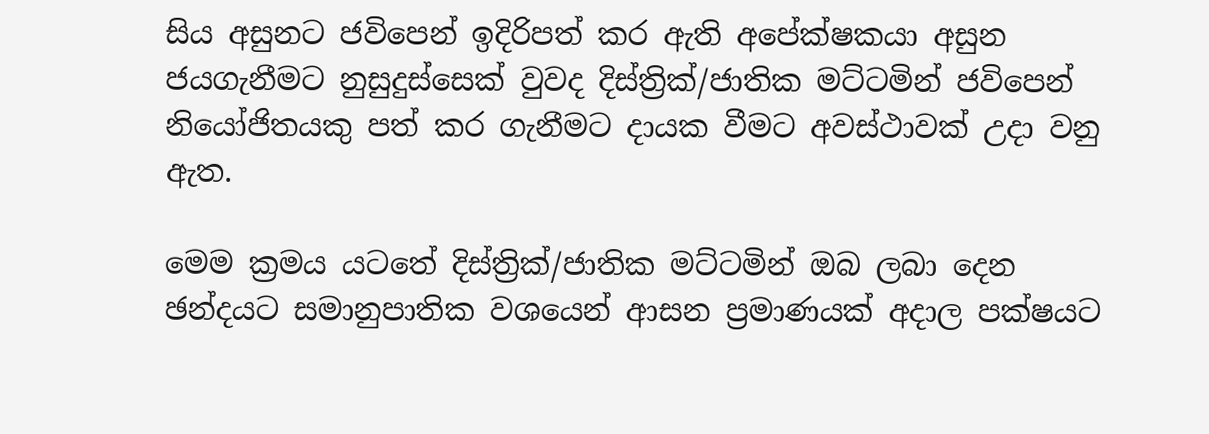සිය අසුනට ජවිපෙන් ඉදිරිපත් කර ඇති අපේක්ෂකයා අසුන ජයගැනීමට නුසුදුස්සෙක් වුවද දිස්ත්‍රික්/ජාතික මට්ටමින් ජවිපෙන් නියෝජිතයකු පත් කර ගැනීමට දායක වීමට අවස්ථාවක් උදා වනු ඇත.

මෙම ක්‍රමය යටතේ දිස්ත්‍රික්/ජාතික මට්ටමින් ඔබ ලබා දෙන ඡන්දයට සමානුපාතික වශයෙන් ආසන ප්‍රමාණයක් අදාල පක්ෂයට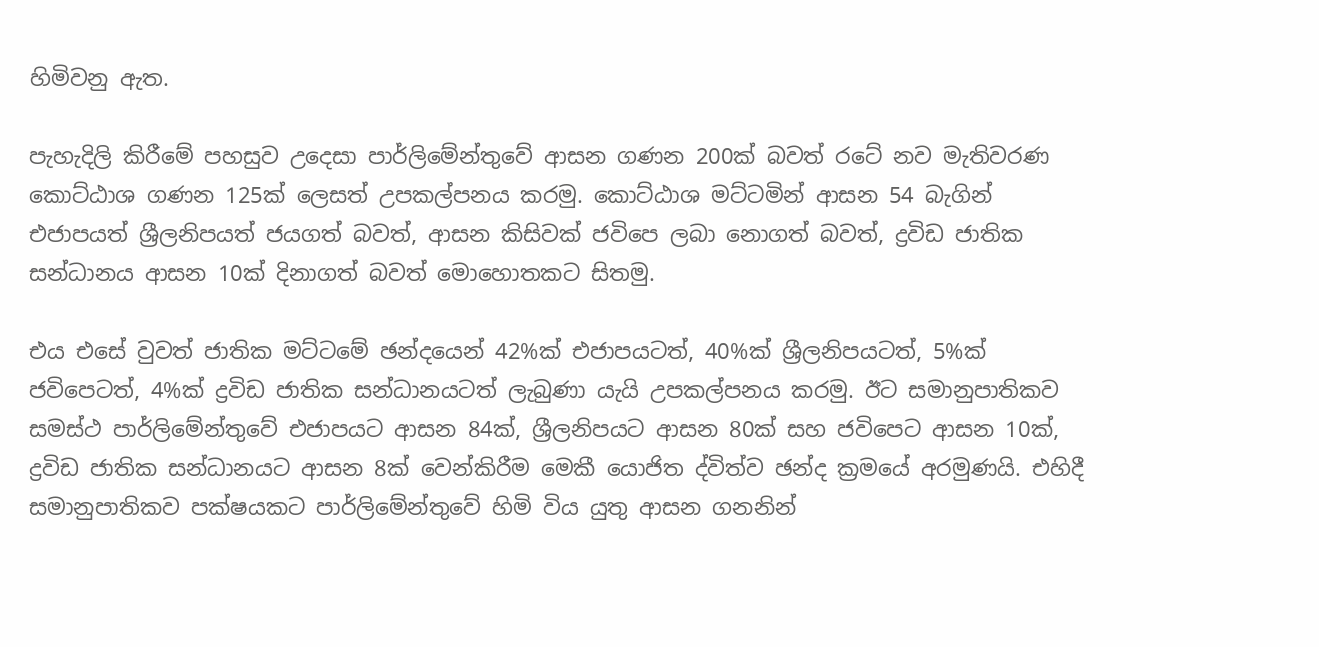හිමිවනු ඇත.

පැහැදිලි කිරීමේ පහසුව උදෙසා පාර්ලිමේන්තුවේ ආසන ගණන 200ක් බවත් රටේ නව මැතිවරණ කොට්ඨාශ ගණන 125ක් ලෙසත් උපකල්පනය කරමු. කොට්ඨාශ මට්ටමින් ආසන 54 බැගින් එජාපයත් ශ්‍රීලනිපයත් ජයගත් බවත්, ආසන කිසිවක් ජවිපෙ ලබා නොගත් බවත්, ද්‍රවිඩ ජාතික සන්ධානය ආසන 10ක් දිනාගත් බවත් මොහොතකට සිතමු.

එය එසේ වුවත් ජාතික මට්ටමේ ඡන්දයෙන් 42%ක් එජාපයටත්, 40%ක් ශ්‍රීලනිපයටත්, 5%ක් ජවිපෙටත්, 4%ක් ද්‍රවිඩ ජාතික සන්ධානයටත් ලැබුණා යැයි උපකල්පනය කරමු. ඊට සමානුපාතිකව සමස්ථ පාර්ලිමේන්තුවේ එජාපයට ආසන 84ක්, ශ්‍රීලනිපයට ආසන 80ක් සහ ජවිපෙට ආසන 10ක්, ද්‍රවිඩ ජාතික සන්ධානයට ආසන 8ක් වෙන්කිරීම මෙකී යොජිත ද්විත්ව ඡන්ද ක්‍රමයේ අරමුණයි. එහිදී සමානුපාතිකව පක්ෂයකට පාර්ලිමේන්තුවේ හිමි විය යුතු ආසන ගනනින්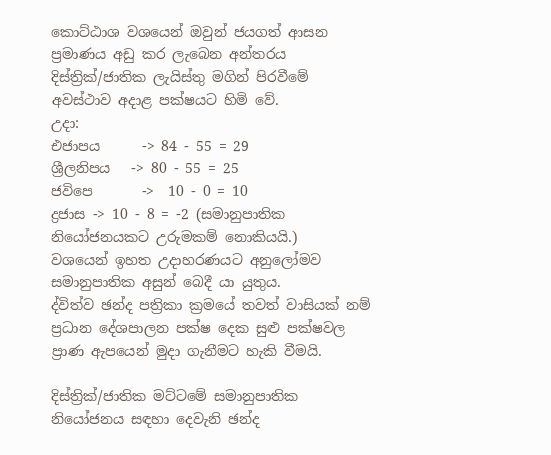කොට්ඨාශ වශයෙන් ඔවුන් ජයගත් ආසන ප්‍රමාණය අඩු කර ලැබෙන අන්තරය දිස්ත්‍රික්/ජාතික ලැයිස්තු මගින් පිරවීමේ අවස්ථාව අදාළ පක්ෂයට හිමි වේ.
උදා:
එජාපය      -> 84 - 55 = 29
ශ්‍රීලනිපය   -> 80 - 55 = 25
ජවිපෙ       ->  10 - 0 = 10
ද්‍රජාස -> 10 - 8 = -2 (සමානුපාතික නියෝජනයකට උරුමකම් නොකියයි.)
වශයෙන් ඉහත උදාහරණයට අනුලෝමව සමානුපාතික අසුන් බෙදී යා යුතුය.
ද්විත්ව ඡන්ද පත්‍රිකා ක්‍රමයේ තවත් වාසියක් නම් ප්‍රධාන දේශපාලන පක්ෂ දෙක සුළු පක්ෂවල ප්‍රාණ ඇපයෙන් මුදා ගැනීමට හැකි වීමයි.

දිස්ත්‍රික්/ජාතික මට්ටමේ සමානුපාතික නියෝජනය සඳහා දෙවැනි ඡන්ද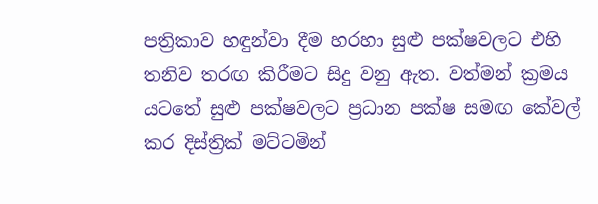පත්‍රිකාව හඳුන්වා දීම හරහා සුළු පක්ෂවලට එහි තනිව තරඟ කිරීමට සිදු වනු ඇත. වත්මන් ක්‍රමය යටතේ සුළු පක්ෂවලට ප්‍රධාන පක්ෂ සමඟ කේවල් කර දිස්ත්‍රික් මට්ටමින්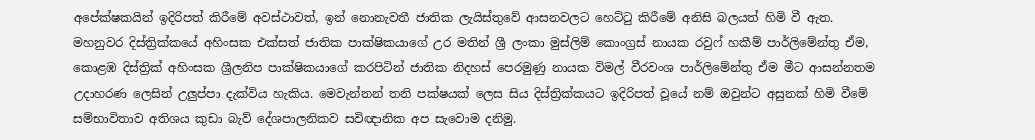අපේක්ෂකයින් ඉදිරිපත් කිරීමේ අවස්ථාවත්, ඉන් නොනැවතී ජාතික ලැයිස්තුවේ ආසනවලට හෙට්ටු කිරීමේ අනිසි බලයත් හිමි වී ඇත. මහනුවර දිස්ත්‍රික්කයේ අහිංසක එක්සත් ජාතික පාක්ෂිකයාගේ උර මතින් ශ්‍රී ලංකා මුස්ලිම් කොංග්‍රස් නායක රවුෆ් හකීම් පාර්ලිමේන්තු ඒම, කොළඹ දිස්ත්‍රික් අහිංසක ශ්‍රීලනිප පාක්ෂිකයාගේ කරපිටින් ජාතික නිදහස් පෙරමුණු නායක විමල් වීරවංශ පාර්ලිමේන්තු ඒම මීට ආසන්නතම උදාහරණ ලෙසින් උලුප්පා දැක්විය හැකිය. මෙවැන්නන් තනි පක්ෂයක් ලෙස සිය දිස්ත්‍රික්කයට ඉදිරිපත් වූයේ නම් ඔවුන්ට අසුනක් හිමි වීමේ සම්භාවිතාව අතිශය කුඩා බැව් දේශපාලනිකව සවිඥානික අප සැවොම දනිමු.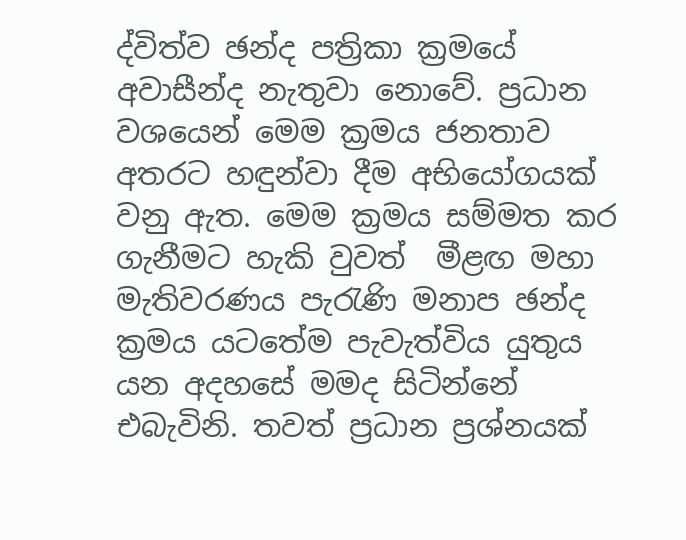ද්විත්ව ඡන්ද පත්‍රිකා ක්‍රමයේ අවාසීන්ද නැතුවා නොවේ. ප්‍රධාන වශයෙන් මෙම ක්‍රමය ජනතාව අතරට හඳුන්වා දීම අභියෝගයක් වනු ඇත. මෙම ක්‍රමය සම්මත කර ගැනීමට හැකි වුවත්  මීළඟ මහා මැතිවරණය පැරැණි මනාප ඡන්ද ක්‍රමය යටතේම පැවැත්විය යුතුය යන අදහසේ මමද සිටින්නේ එබැවිනි. තවත් ප්‍රධාන ප්‍රශ්නයක්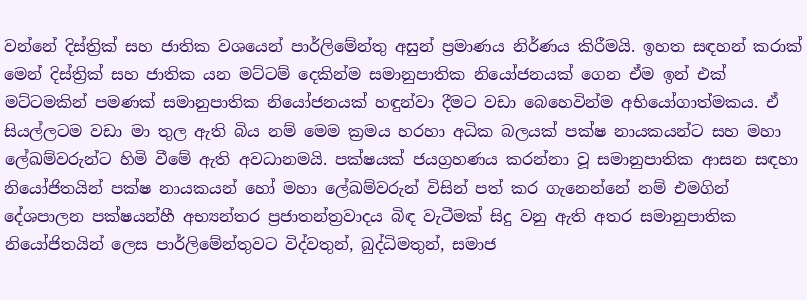වන්නේ දිස්ත්‍රික් සහ ජාතික වශයෙන් පාර්ලිමේන්තු අසුන් ප්‍රමාණය නිර්ණය කිරීමයි. ඉහත සඳහන් කරාක් මෙන් දිස්ත්‍රික් සහ ජාතික යන මට්ටම් දෙකින්ම සමානුපාතික නියෝජනයක් ගෙන ඒම ඉන් එක් මට්ටමකින් පමණක් සමානුපාතික නියෝජනයක් හඳුන්වා දීමට වඩා බෙහෙවින්ම අභියෝගාත්මකය. ඒ සියල්ලටම වඩා මා තුල ඇති බිය නම් මෙම ක්‍රමය හරහා අධික බලයක් පක්ෂ නායකයන්ට සහ මහා ලේඛම්වරුන්ට හිමි වීමේ ඇති අවධානමයි. පක්ෂයක් ජයග්‍රහණය කරන්නා වූ සමානුපාතික ආසන සඳහා නියෝජිතයින් පක්ෂ නායකයන් හෝ මහා ලේඛම්වරුන් විසින් පත් කර ගැනෙන්නේ නම් එමගින් දේශපාලන පක්ෂයන්හී අභ්‍යන්තර ප්‍රජාතන්ත්‍රවාදය බිඳ වැටීමක් සිදු වනු ඇති අතර සමානුපාතික නියෝජිතයින් ලෙස පාර්ලිමේන්තුවට විද්වතුන්, බුද්ධිමතුන්, සමාජ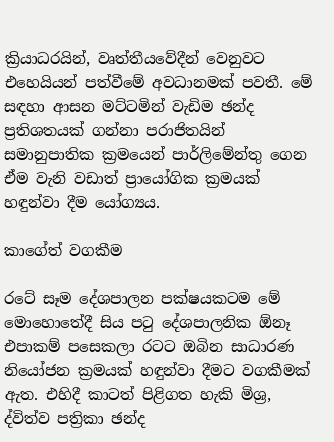ක්‍රියාධරයින්, වෘත්තීයවේදීන් වෙනුවට එහෙයියන් පත්වීමේ අවධානමක් පවතී. මේ සඳහා ආසන මට්ටමින් වැඩිම ඡන්ද ප්‍රතිශතයක් ගන්නා පරාජිතයින් සමානුපාතික ක්‍රමයෙන් පාර්ලිමේන්තු ගෙන ඒම වැනි වඩාත් ප්‍රායෝගික ක්‍රමයක් හඳුන්වා දීම යෝග්‍යය.

කාගේත් වගකීම

රටේ සෑම දේශපාලන පක්ෂයකටම මේ මොහොතේදී සිය පටු දේශපාලනික ඕනෑ එපාකම් පසෙකලා රටට ඔබින සාධාරණ නියෝජන ක්‍රමයක් හඳුන්වා දීමට වගකීමක් ඇත. එහිදී කාටත් පිළිගත හැකි මිශ්‍ර, ද්විත්ව පත්‍රිකා ඡන්ද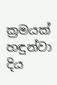ක්‍රමයක් හඳුන්වා දිය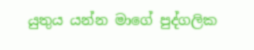යුතුය යන්න මාගේ පුද්ගලික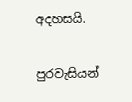අදහසයි.

පුරවැසියන්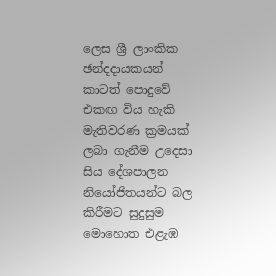ලෙස ශ්‍රී ලාංකික ඡන්දදායකයන් කාටත් පොදුවේ එකඟ විය හැකි මැතිවරණ ක්‍රමයක් ලබා ගැනීම උදෙසා සිය දේශපාලන නියෝජිතයන්ට බල කිරීමට සුදුසුම මොහොත එළැඹ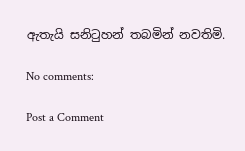ඇතැයි සනිටුහන් තබමින් නවතිමි.

No comments:

Post a Comment